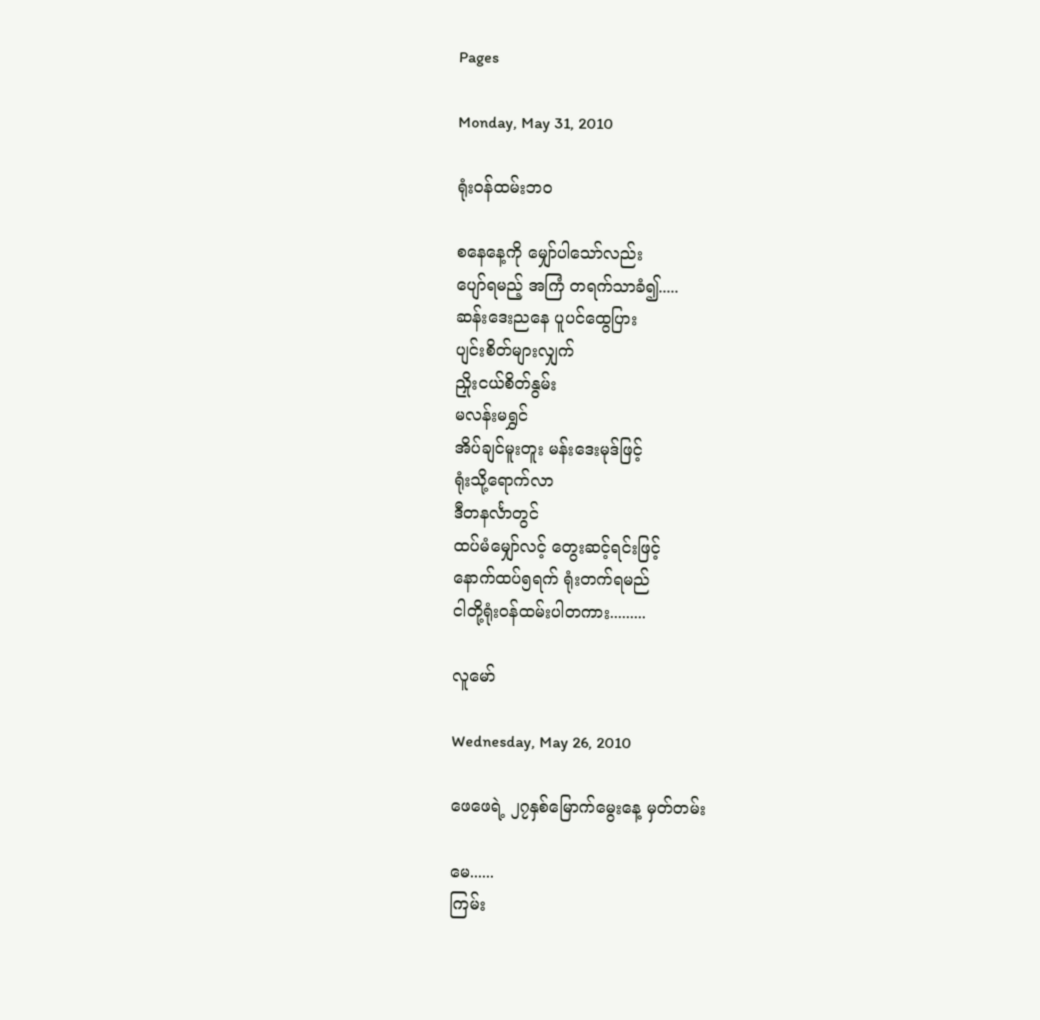Pages

Monday, May 31, 2010

ရုံးဝန်ထမ်းဘဝ

စနေနေ့ကို မျှော်ပါသော်လည်း
ပျော်ရမည့် အကြံ တရက်သာခံ၍.....
ဆန်းဒေးညနေ ပူပင်ထွေပြား
ပျင်းစိတ်များလျှက်
ညှိုးငယ်စိတ်နွမ်း
မလန်းမရွှင်
အိပ်ချင်မူးတူး မန်းဒေးမုဒ်ဖြင့်
ရုံးသို့ရောက်လာ
ဒီတနင်္လာတွင်
ထပ်မံမျှော်လင့် တွေးဆင့်ရင်းဖြင့်
နောက်ထပ်၅ရက် ရုံးတက်ရမည်
ငါတို့ရုံးဝန်ထမ်းပါတကား.........

လူမော်

Wednesday, May 26, 2010

ဖေဖေရဲ့ ၂၇နှစ်မြောက်မွေးနေ့ မှတ်တမ်း

မေ......
ကြမ်း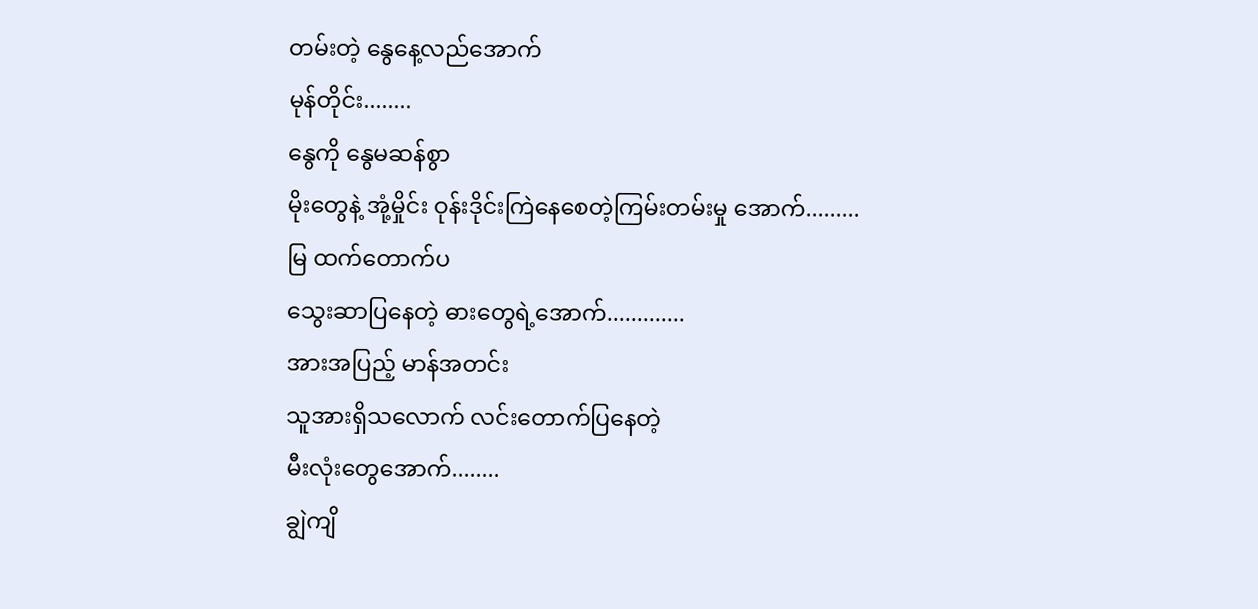တမ်းတဲ့ နွေနေ့လည်အောက်
မုန်တိုင်း........
နွေကို နွေမဆန်စွာ
မိုးတွေနဲ့ အုံ့မှိုင်း ဝုန်းဒိုင်းကြဲနေစေတဲ့ကြမ်းတမ်းမှု အောက်.........
မြ ထက်တောက်ပ
သွေးဆာပြနေတဲ့ ဓားတွေရဲ့အောက်.............
အားအပြည့် မာန်အတင်း
သူအားရှိသလောက် လင်းတောက်ပြနေတဲ့
မီးလုံးတွေအောက်........
ချွဲကျိ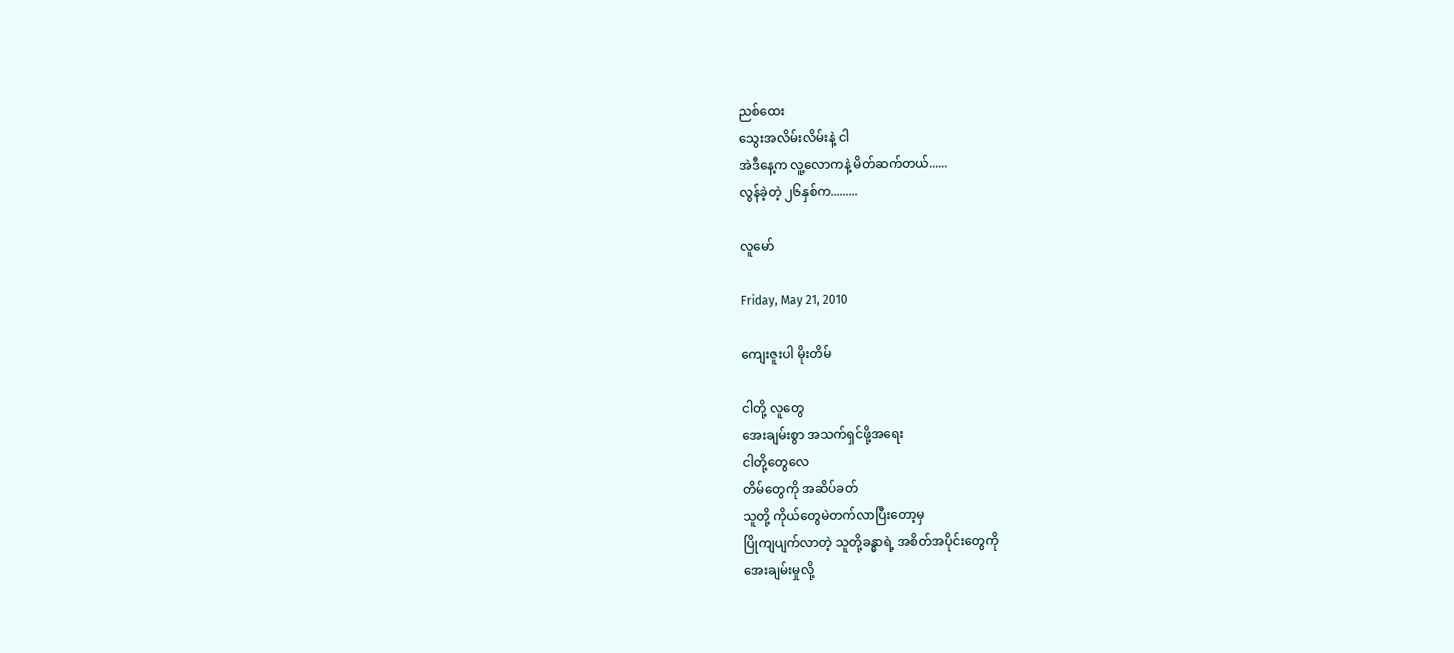ညစ်ထေး
သွေးအလိမ်းလိမ်းနဲ့ ငါ
အဲဒီနေ့က လူ့လောကနဲ့ မိတ်ဆက်တယ်......
လွန်ခဲ့တဲ့ ၂၆နှစ်က.........

လူမော်

Friday, May 21, 2010

ကျေးဇူးပါ မိုးတိမ်

ငါတို့ လူတွေ
အေးချမ်းစွာ အသက်ရှင်ဖို့အရေး
ငါတို့တွေလေ
တိမ်တွေကို အဆိပ်ခတ်
သူတို့ ကိုယ်တွေမဲတက်လာပြီးတော့မှ
ပြိုကျပျက်လာတဲ့ သူတို့ခန္ဓာရဲ့ အစိတ်အပိုင်းတွေကို
အေးချမ်းမှုလို့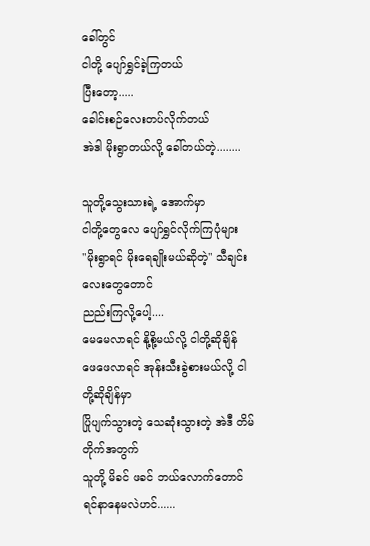ခေါ်တွင်
ငါတို့ ပျော်ရွှင်ခဲ့ကြတယ်
ပြီးတော့.....
ခေါင်းစဉ်လေးတပ်လိုက်တယ်
အဲဒါ မိုးရွာတယ်လို့ ခေါ်တယ်တဲ့........

သူတို့သွေးသားရဲ့ အောက်မှာ
ငါတို့တွေလေ ပျော်ရွှင်လိုက်ကြပုံများ
"မိုးရွာရင် မိုးရေချိုးမယ်ဆိုတဲ့" သီချင်းလေးတွေတောင်
ညည်းကြလို့ပေါ့....
မေမေလာရင် နို့စို့မယ်လို့ ငါတို့ဆိုချိန်
ဖေဖေလာရင် အုန်းသီးခွဲစားမယ်လို့ ငါတို့ဆိုချိန်မှာ
ပြိုပျက်သွားတဲ့ သေဆုံးသွားတဲ့ အဲဒီ တိမ်တိုက်အတွက်
သူတို့ မိခင် ဖခင် ဘယ်လောက်တောင် ရင်နာနေမလဲဟင်......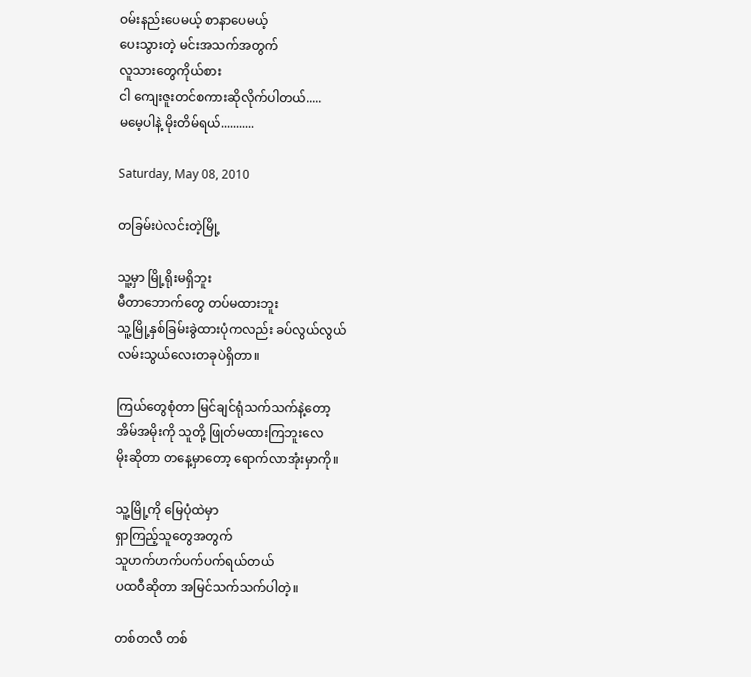ဝမ်းနည်းပေမယ့် စာနာပေမယ့်
ပေးသွားတဲ့ မင်းအသက်အတွက်
လူသားတွေကိုယ်စား
ငါ ကျေးဇူးတင်စကားဆိုလိုက်ပါတယ်.....
မမေ့ပါနဲ့ မိုးတိမ်ရယ်...........

Saturday, May 08, 2010

တခြမ်းပဲလင်းတဲ့မြို့

သူ့မှာ မြို့ရိုးမရှိဘူး
မီတာဘောက်တွေ တပ်မထားဘူး
သူ့မြို့နှစ်ခြမ်းခွဲထားပုံကလည်း ခပ်လွယ်လွယ်
လမ်းသွယ်လေးတခုပဲရှိတာ။

ကြယ်တွေစုံတာ မြင်ချင်ရုံသက်သက်နဲ့တော့
အိမ်အမိုးကို သူတို့ ဖြုတ်မထားကြဘူးလေ
မိုးဆိုတာ တနေ့မှာတော့ ရောက်လာအုံးမှာကို။

သူ့မြို့ကို မြေပုံထဲမှာ
ရှာကြည့်သူတွေအတွက်
သူဟက်ဟက်ပက်ပက်ရယ်တယ်
ပထဝီဆိုတာ အမြင်သက်သက်ပါတဲ့။

တစ်တလီ တစ်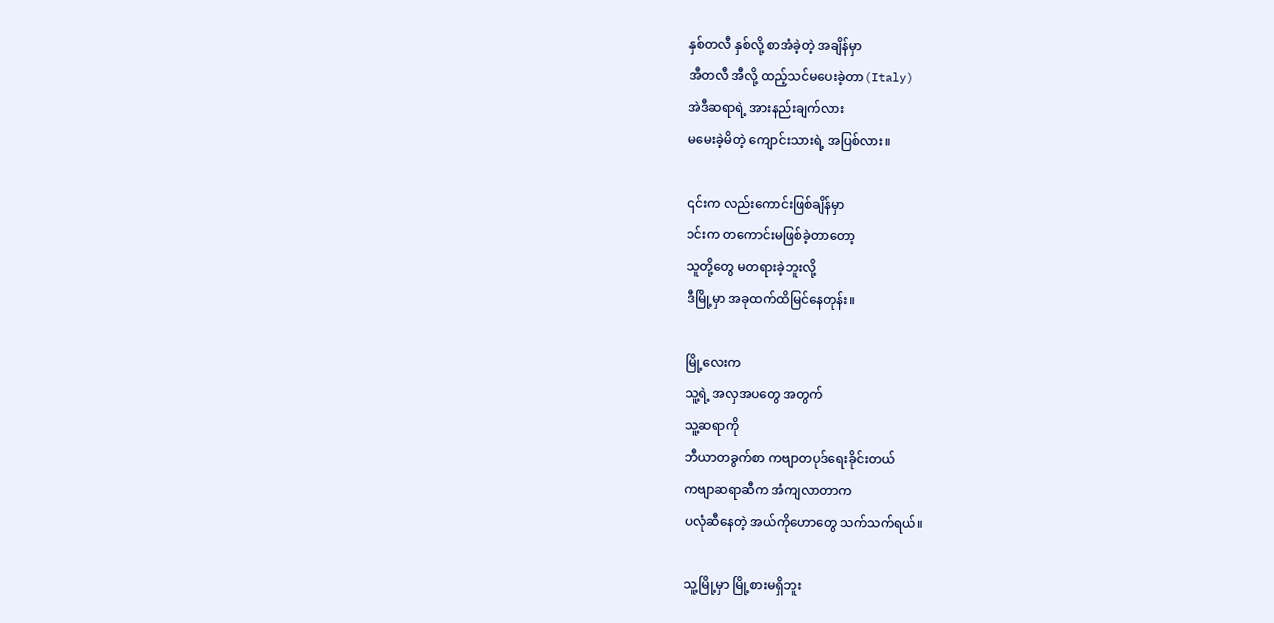နှစ်တလီ နှစ်လို့ စာအံခဲ့တဲ့ အချိန်မှာ
အီတလီ အီလို့ ထည့်သင်မပေးခဲ့တာ(Italy)
အဲဒီဆရာရဲ့ အားနည်းချက်လား
မမေးခဲ့မိတဲ့ ကျောင်းသားရဲ့ အပြစ်လား။

၎င်းက လည်းကောင်းဖြစ်ချိန်မှာ
၁င်းက တကောင်းမဖြစ်ခဲ့တာတော့
သူတို့တွေ မတရားခဲ့ဘူးလို့
ဒီမြို့မှာ အခုထက်ထိမြင်နေတုန်း။

မြို့လေးက
သူ့ရဲ့ အလှအပတွေ အတွက်
သူ့ဆရာကို
ဘီယာတခွက်စာ ကဗျာတပုဒ်ရေးခိုင်းတယ်
ကဗျာဆရာဆီက အံကျလာတာက
ပလုံဆီနေတဲ့ အယ်ကိုဟောတွေ သက်သက်ရယ်။

သူ့မြို့မှာ မြို့စားမရှိဘူး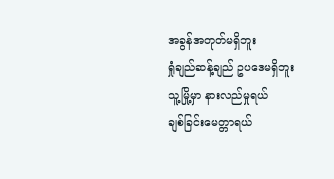အခွန်အတုတ်မရှိဘူး
ရှုံချည်ဆန့်ချည် ဥပဒေမရှိဘူး
သူ့မြို့မှာ နားလည်မှုရယ်
ချစ်ခြင်းမေတ္တာရယ်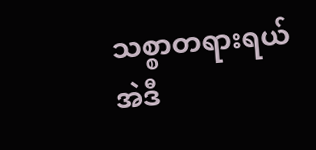သစ္စာတရားရယ်
အဲဒီ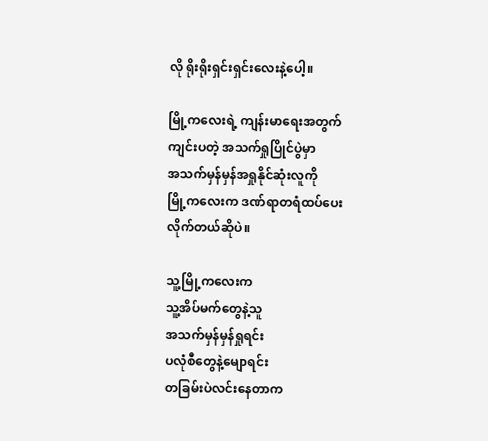လို ရိုးရိုးရှင်းရှင်းလေးနဲ့ပေါ့။

မြို့ကလေးရဲ့ ကျန်းမာရေးအတွက်
ကျင်းပတဲ့ အသက်ရှုပြိုင်ပွဲမှာ
အသက်မှန်မှန်အရှုနိုင်ဆုံးလူကို
မြို့ကလေးက ဒဏ်ရာတရံထပ်ပေးလိုက်တယ်ဆိုပဲ။

သူ့မြို့ကလေးက
သူ့အိပ်မက်တွေနဲ့သူ
အသက်မှန်မှန်ရှုရင်း
ပလုံစီတွေနဲ့မျောရင်း
တခြမ်းပဲလင်းနေတာက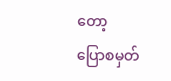တော့
ပြောစမှတ်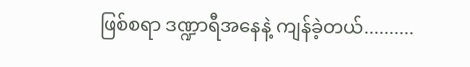ဖြစ်စရာ ဒဏ္ဍာရီအနေနဲ့ ကျန်ခဲ့တယ်..........